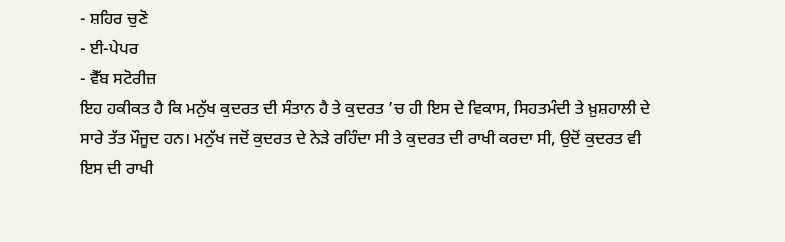- ਸ਼ਹਿਰ ਚੁਣੋ
- ਈ-ਪੇਪਰ
- ਵੈੱਬ ਸਟੋਰੀਜ਼
ਇਹ ਹਕੀਕਤ ਹੈ ਕਿ ਮਨੁੱਖ ਕੁਦਰਤ ਦੀ ਸੰਤਾਨ ਹੈ ਤੇ ਕੁਦਰਤ ’ਚ ਹੀ ਇਸ ਦੇ ਵਿਕਾਸ, ਸਿਹਤਮੰਦੀ ਤੇ ਖ਼ੁਸ਼ਹਾਲੀ ਦੇ ਸਾਰੇ ਤੱਤ ਮੌਜੂਦ ਹਨ। ਮਨੁੱਖ ਜਦੋਂ ਕੁਦਰਤ ਦੇ ਨੇੜੇ ਰਹਿੰਦਾ ਸੀ ਤੇ ਕੁਦਰਤ ਦੀ ਰਾਖੀ ਕਰਦਾ ਸੀ, ਉਦੋਂ ਕੁਦਰਤ ਵੀ ਇਸ ਦੀ ਰਾਖੀ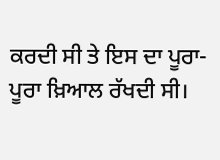ਕਰਦੀ ਸੀ ਤੇ ਇਸ ਦਾ ਪੂਰਾ-ਪੂਰਾ ਖ਼ਿਆਲ ਰੱਖਦੀ ਸੀ।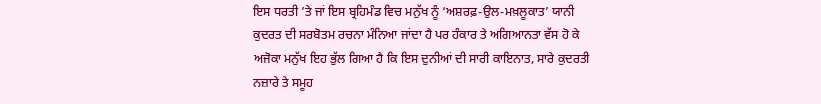ਇਸ ਧਰਤੀ ’ਤੇ ਜਾਂ ਇਸ ਬ੍ਰਹਿਮੰਡ ਵਿਚ ਮਨੁੱਖ ਨੂੰ ‘ਅਸ਼ਰਫ਼-ਉਲ-ਮਖ਼ਲੂਕਾਤ’ ਯਾਨੀ ਕੁਦਰਤ ਦੀ ਸਰਬੋਤਮ ਰਚਨਾ ਮੰਨਿਆ ਜਾਂਦਾ ਹੈ ਪਰ ਹੰਕਾਰ ਤੇ ਅਗਿਆਨਤਾ ਵੱਸ ਹੋ ਕੇ ਅਜੋਕਾ ਮਨੁੱਖ ਇਹ ਭੁੱਲ ਗਿਆ ਹੈ ਕਿ ਇਸ ਦੁਨੀਆਂ ਦੀ ਸਾਰੀ ਕਾਇਨਾਤ, ਸਾਰੇ ਕੁਦਰਤੀ ਨਜ਼ਾਰੇ ਤੇ ਸਮੂਹ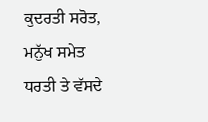ਕੁਦਰਤੀ ਸਰੋਤ, ਮਨੁੱਖ ਸਮੇਤ ਧਰਤੀ ਤੇ ਵੱਸਦੇ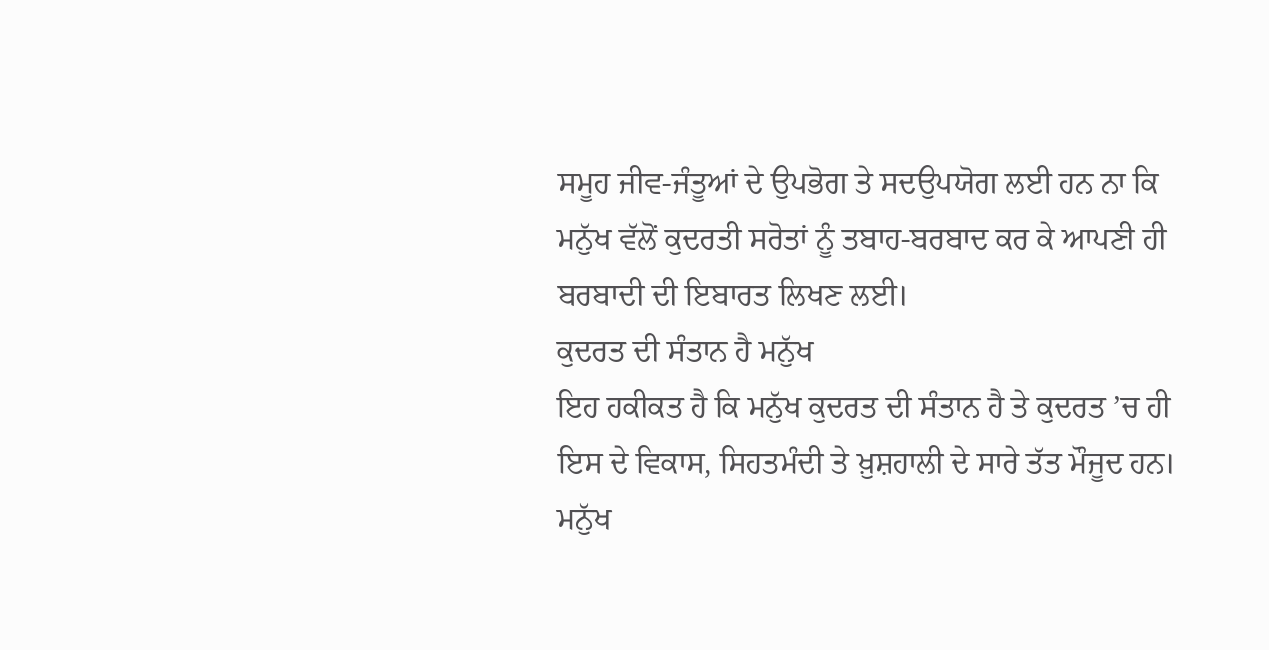ਸਮੂਹ ਜੀਵ-ਜੰਤੂਆਂ ਦੇ ਉਪਭੋਗ ਤੇ ਸਦਉਪਯੋਗ ਲਈ ਹਨ ਨਾ ਕਿ ਮਨੁੱਖ ਵੱਲੋਂ ਕੁਦਰਤੀ ਸਰੋਤਾਂ ਨੂੰ ਤਬਾਹ-ਬਰਬਾਦ ਕਰ ਕੇ ਆਪਣੀ ਹੀ ਬਰਬਾਦੀ ਦੀ ਇਬਾਰਤ ਲਿਖਣ ਲਈ।
ਕੁਦਰਤ ਦੀ ਸੰਤਾਨ ਹੈ ਮਨੁੱਖ
ਇਹ ਹਕੀਕਤ ਹੈ ਕਿ ਮਨੁੱਖ ਕੁਦਰਤ ਦੀ ਸੰਤਾਨ ਹੈ ਤੇ ਕੁਦਰਤ ’ਚ ਹੀ ਇਸ ਦੇ ਵਿਕਾਸ, ਸਿਹਤਮੰਦੀ ਤੇ ਖ਼ੁਸ਼ਹਾਲੀ ਦੇ ਸਾਰੇ ਤੱਤ ਮੌਜੂਦ ਹਨ। ਮਨੁੱਖ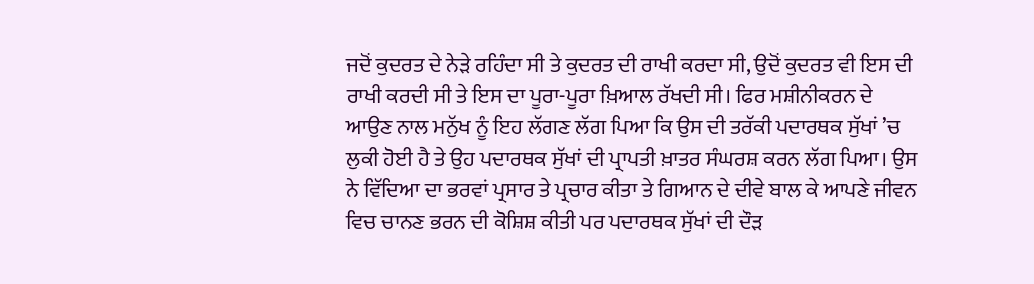ਜਦੋਂ ਕੁਦਰਤ ਦੇ ਨੇੜੇ ਰਹਿੰਦਾ ਸੀ ਤੇ ਕੁਦਰਤ ਦੀ ਰਾਖੀ ਕਰਦਾ ਸੀ, ਉਦੋਂ ਕੁਦਰਤ ਵੀ ਇਸ ਦੀ ਰਾਖੀ ਕਰਦੀ ਸੀ ਤੇ ਇਸ ਦਾ ਪੂਰਾ-ਪੂਰਾ ਖ਼ਿਆਲ ਰੱਖਦੀ ਸੀ। ਫਿਰ ਮਸ਼ੀਨੀਕਰਨ ਦੇ ਆਉਣ ਨਾਲ ਮਨੁੱਖ ਨੂੰ ਇਹ ਲੱਗਣ ਲੱਗ ਪਿਆ ਕਿ ਉਸ ਦੀ ਤਰੱਕੀ ਪਦਾਰਥਕ ਸੁੱਖਾਂ ’ਚ ਲੁਕੀ ਹੋਈ ਹੈ ਤੇ ਉਹ ਪਦਾਰਥਕ ਸੁੱਖਾਂ ਦੀ ਪ੍ਰਾਪਤੀ ਖ਼ਾਤਰ ਸੰਘਰਸ਼ ਕਰਨ ਲੱਗ ਪਿਆ। ਉਸ ਨੇ ਵਿੱਦਿਆ ਦਾ ਭਰਵਾਂ ਪ੍ਰਸਾਰ ਤੇ ਪ੍ਰਚਾਰ ਕੀਤਾ ਤੇ ਗਿਆਨ ਦੇ ਦੀਵੇ ਬਾਲ ਕੇ ਆਪਣੇ ਜੀਵਨ ਵਿਚ ਚਾਨਣ ਭਰਨ ਦੀ ਕੋਸ਼ਿਸ਼ ਕੀਤੀ ਪਰ ਪਦਾਰਥਕ ਸੁੱਖਾਂ ਦੀ ਦੌੜ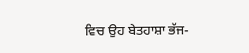ਵਿਚ ਉਹ ਬੇਤਹਾਸ਼ਾ ਭੱਜ-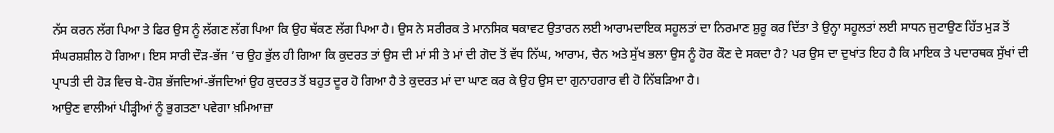ਨੱਸ ਕਰਨ ਲੱਗ ਪਿਆ ਤੇ ਫਿਰ ਉਸ ਨੂੰ ਲੱਗਣ ਲੱਗ ਪਿਆ ਕਿ ਉਹ ਥੱਕਣ ਲੱਗ ਪਿਆ ਹੈ। ਉਸ ਨੇ ਸਰੀਰਕ ਤੇ ਮਾਨਸਿਕ ਥਕਾਵਟ ਉਤਾਰਨ ਲਈ ਆਰਾਮਦਾਇਕ ਸਹੂਲਤਾਂ ਦਾ ਨਿਰਮਾਣ ਸ਼ੁਰੂ ਕਰ ਦਿੱਤਾ ਤੇ ਉਨ੍ਹਾ ਸਹੂਲਤਾਂ ਲਈ ਸਾਧਨ ਜੁਟਾਉਣ ਹਿੱਤ ਮੁੜ ਤੋਂ ਸੰਘਰਸ਼ਸ਼ੀਲ ਹੋ ਗਿਆ। ਇਸ ਸਾਰੀ ਦੌੜ-ਭੱਜ ’ਚ ਉਹ ਭੁੱਲ ਹੀ ਗਿਆ ਕਿ ਕੁਦਰਤ ਤਾਂ ਉਸ ਦੀ ਮਾਂ ਸੀ ਤੇ ਮਾਂ ਦੀ ਗੋਦ ਤੋਂ ਵੱਧ ਨਿੱਘ, ਆਰਾਮ, ਚੈਨ ਅਤੇ ਸੁੱਖ ਭਲਾ ਉਸ ਨੂੰ ਹੋਰ ਕੌਣ ਦੇ ਸਕਦਾ ਹੈ? ਪਰ ਉਸ ਦਾ ਦੁਖਾਂਤ ਇਹ ਹੈ ਕਿ ਮਾਇਕ ਤੇ ਪਦਾਰਥਕ ਸੁੱਖਾਂ ਦੀ ਪ੍ਰਾਪਤੀ ਦੀ ਹੋੜ ਵਿਚ ਬੇ-ਹੋਸ਼ ਭੱਜਦਿਆਂ-ਭੱਜਦਿਆਂ ਉਹ ਕੁਦਰਤ ਤੋਂ ਬਹੁਤ ਦੂਰ ਹੋ ਗਿਆ ਹੈ ਤੇ ਕੁਦਰਤ ਮਾਂ ਦਾ ਘਾਣ ਕਰ ਕੇ ਉਹ ਉਸ ਦਾ ਗੁਨਾਹਗਾਰ ਵੀ ਹੋ ਨਿੱਬੜਿਆ ਹੈ।
ਆਉਣ ਵਾਲੀਆਂ ਪੀੜ੍ਹੀਆਂ ਨੂੰ ਭੁਗਤਣਾ ਪਵੇਗਾ ਖ਼ਮਿਆਜ਼ਾ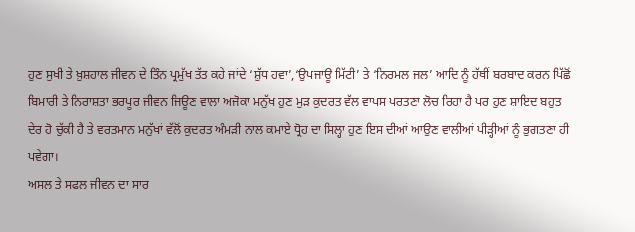ਹੁਣ ਸੁਖੀ ਤੇ ਖ਼ੁਸ਼ਹਾਲ ਜੀਵਨ ਦੇ ਤਿੰਨ ਪ੍ਰਮੁੱਖ ਤੱਤ ਕਹੇ ਜਾਂਦੇ ‘ਸ਼ੁੱਧ ਹਵਾ’,‘ਉਪਜਾਊ ਮਿੱਟੀ’ ਤੇ ‘ਨਿਰਮਲ ਜਲ’ ਆਦਿ ਨੂੰ ਹੱਥੀਂ ਬਰਬਾਦ ਕਰਨ ਪਿੱਛੋਂ ਬਿਮਾਰੀ ਤੇ ਨਿਰਾਸ਼ਤਾ ਭਰਪੂਰ ਜੀਵਨ ਜਿਊਣ ਵਾਲਾ ਅਜੋਕਾ ਮਨੁੱਖ ਹੁਣ ਮੁੜ ਕੁਦਰਤ ਵੱਲ ਵਾਪਸ ਪਰਤਣਾ ਲੋਚ ਰਿਹਾ ਹੈ ਪਰ ਹੁਣ ਸ਼ਾਇਦ ਬਹੁਤ ਦੇਰ ਹੋ ਚੁੱਕੀ ਹੈ ਤੇ ਵਰਤਮਾਨ ਮਨੁੱਖਾਂ ਵੱਲੋਂ ਕੁਦਰਤ ਅੰਮੜੀ ਨਾਲ ਕਮਾਏ ਧ੍ਰੋਹ ਦਾ ਸਿਲ੍ਹਾ ਹੁਣ ਇਸ ਦੀਆਂ ਆਉਣ ਵਾਲੀਆਂ ਪੀੜ੍ਹੀਆਂ ਨੂੰ ਭੁਗਤਣਾ ਹੀ ਪਵੇਗਾ।
ਅਸਲ ਤੇ ਸਫਲ ਜੀਵਨ ਦਾ ਸਾਰ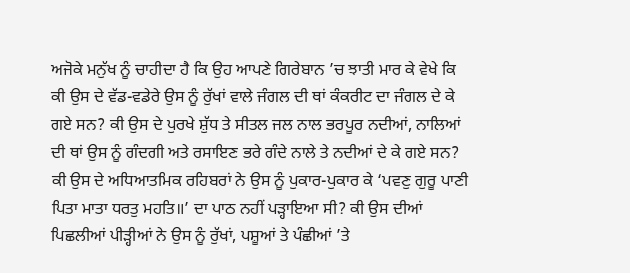ਅਜੋਕੇ ਮਨੁੱਖ ਨੂੰ ਚਾਹੀਦਾ ਹੈ ਕਿ ਉਹ ਆਪਣੇ ਗਿਰੇਬਾਨ ’ਚ ਝਾਤੀ ਮਾਰ ਕੇ ਵੇਖੇ ਕਿ ਕੀ ਉਸ ਦੇ ਵੱਡ-ਵਡੇਰੇ ਉਸ ਨੂੰ ਰੁੱਖਾਂ ਵਾਲੇ ਜੰਗਲ ਦੀ ਥਾਂ ਕੰਕਰੀਟ ਦਾ ਜੰਗਲ ਦੇ ਕੇ ਗਏ ਸਨ? ਕੀ ਉਸ ਦੇ ਪੁਰਖੇ ਸ਼ੁੱਧ ਤੇ ਸੀਤਲ ਜਲ ਨਾਲ ਭਰਪੂਰ ਨਦੀਆਂ, ਨਾਲਿਆਂ ਦੀ ਥਾਂ ਉਸ ਨੂੰ ਗੰਦਗੀ ਅਤੇ ਰਸਾਇਣ ਭਰੇ ਗੰਦੇ ਨਾਲੇ ਤੇ ਨਦੀਆਂ ਦੇ ਕੇ ਗਏ ਸਨ? ਕੀ ਉਸ ਦੇ ਅਧਿਆਤਮਿਕ ਰਹਿਬਰਾਂ ਨੇ ਉਸ ਨੂੰ ਪੁਕਾਰ-ਪੁਕਾਰ ਕੇ ‘ਪਵਣੁ ਗੁਰੂ ਪਾਣੀ ਪਿਤਾ ਮਾਤਾ ਧਰਤੁ ਮਹਤਿ॥’ ਦਾ ਪਾਠ ਨਹੀਂ ਪੜ੍ਹਾਇਆ ਸੀ? ਕੀ ਉਸ ਦੀਆਂ ਪਿਛਲੀਆਂ ਪੀੜ੍ਹੀਆਂ ਨੇ ਉਸ ਨੂੰ ਰੁੱਖਾਂ, ਪਸ਼ੂਆਂ ਤੇ ਪੰਛੀਆਂ ’ਤੇ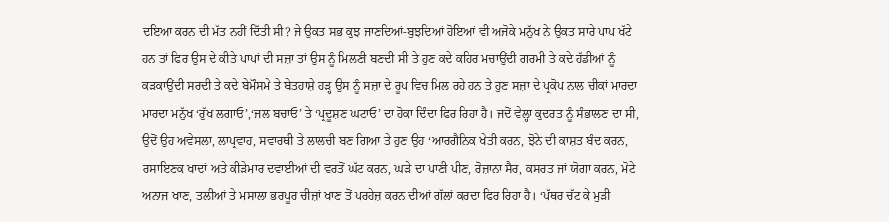ਦਇਆ ਕਰਨ ਦੀ ਮੱਤ ਨਹੀਂ ਦਿੱਤੀ ਸੀ? ਜੇ ਉਕਤ ਸਭ ਕੁਝ ਜਾਣਦਿਆਂ-ਬੁਝਦਿਆਂ ਹੋਇਆਂ ਵੀ ਅਜੋਕੇ ਮਨੁੱਖ ਨੇ ਉਕਤ ਸਾਰੇ ਪਾਪ ਖੱਟੇ ਹਨ ਤਾਂ ਫਿਰ ਉਸ ਦੇ ਕੀਤੇ ਪਾਪਾਂ ਦੀ ਸਜ਼ਾ ਤਾਂ ਉਸ ਨੂੰ ਮਿਲਣੀ ਬਣਦੀ ਸੀ ਤੇ ਹੁਣ ਕਦੇ ਕਹਿਰ ਮਚਾਉਂਦੀ ਗਰਮੀ ਤੇ ਕਦੇ ਹੱਡੀਆਂ ਨੂੰ ਕੜਕਾਉਂਦੀ ਸਰਦੀ ਤੇ ਕਦੇ ਬੇਮੌਸਮੇ ਤੇ ਬੇਤਹਾਸ਼ੇ ਹੜ੍ਹ ਉਸ ਨੂੰ ਸਜ਼ਾ ਦੇ ਰੂਪ ਵਿਚ ਮਿਲ ਰਹੇ ਹਨ ਤੇ ਹੁਣ ਸਜ਼ਾ ਦੇ ਪ੍ਰਕੋਪ ਨਾਲ ਚੀਕਾਂ ਮਾਰਦਾ ਮਾਰਦਾ ਮਨੁੱਖ ‘ਰੁੱਖ ਲਗਾਓ’,‘ਜਲ ਬਚਾਓ’ ਤੇ ‘ਪ੍ਰਦੂਸ਼ਣ ਘਟਾਓ’ ਦਾ ਹੋਕਾ ਦਿੰਦਾ ਫਿਰ ਰਿਹਾ ਹੈ। ਜਦੋਂ ਵੇਲ੍ਹਾ ਕੁਦਰਤ ਨੂੰ ਸੰਭਾਲਣ ਦਾ ਸੀ, ਉਦੋਂ ਉਹ ਅਵੇਸਲਾ, ਲਾਪ੍ਰਵਾਹ, ਸਵਾਰਥੀ ਤੇ ਲਾਲਚੀ ਬਣ ਗਿਆ ਤੇ ਹੁਣ ਉਹ ‘ਆਰਗੈਨਿਕ ਖੇਤੀ ਕਰਨ, ਝੋਨੇ ਦੀ ਕਾਸ਼ਤ ਬੰਦ ਕਰਨ, ਰਸਾਇਣਕ ਖਾਦਾਂ ਅਤੇ ਕੀੜੇਮਾਰ ਦਵਾਈਆਂ ਦੀ ਵਰਤੋਂ ਘੱਟ ਕਰਨ, ਘੜੇ ਦਾ ਪਾਣੀ ਪੀਣ, ਰੋਜ਼ਾਨਾ ਸੈਰ, ਕਸਰਤ ਜਾਂ ਯੋਗਾ ਕਰਨ, ਮੋਟੇ ਅਨਾਜ ਖਾਣ, ਤਲੀਆਂ ਤੇ ਮਸਾਲਾ ਭਰਪੂਰ ਚੀਜ਼ਾਂ ਖਾਣ ਤੋਂ ਪਰਹੇਜ਼ ਕਰਨ ਦੀਆਂ ਗੱਲਾਂ ਕਰਦਾ ਫਿਰ ਰਿਹਾ ਹੈ। ‘ਪੱਥਰ ਚੱਟ ਕੇ ਮੁੜੀ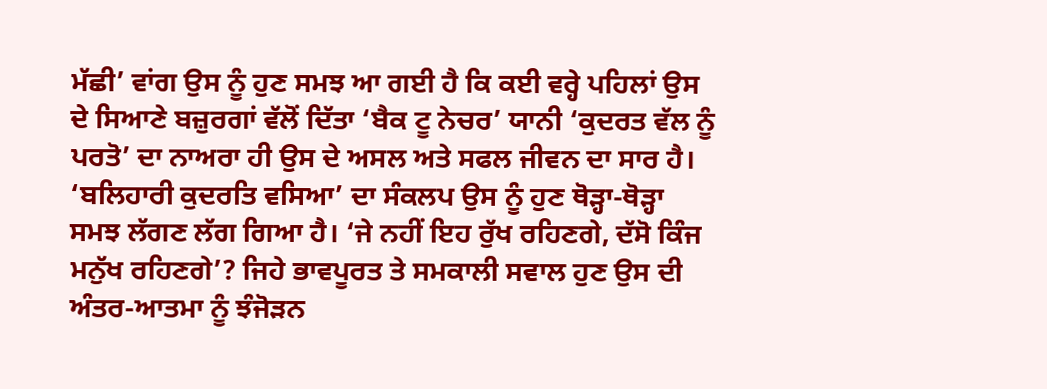ਮੱਛੀ’ ਵਾਂਗ ਉਸ ਨੂੰ ਹੁਣ ਸਮਝ ਆ ਗਈ ਹੈ ਕਿ ਕਈ ਵਰ੍ਹੇ ਪਹਿਲਾਂ ਉਸ ਦੇ ਸਿਆਣੇ ਬਜ਼ੁਰਗਾਂ ਵੱਲੋਂ ਦਿੱਤਾ ‘ਬੈਕ ਟੂ ਨੇਚਰ’ ਯਾਨੀ ‘ਕੁਦਰਤ ਵੱਲ ਨੂੰ ਪਰਤੋ’ ਦਾ ਨਾਅਰਾ ਹੀ ਉਸ ਦੇ ਅਸਲ ਅਤੇ ਸਫਲ ਜੀਵਨ ਦਾ ਸਾਰ ਹੈ। ‘ਬਲਿਹਾਰੀ ਕੁਦਰਤਿ ਵਸਿਆ’ ਦਾ ਸੰਕਲਪ ਉਸ ਨੂੰ ਹੁਣ ਥੋੜ੍ਹਾ-ਥੋੜ੍ਹਾ ਸਮਝ ਲੱਗਣ ਲੱਗ ਗਿਆ ਹੈ। ‘ਜੇ ਨਹੀਂ ਇਹ ਰੁੱਖ ਰਹਿਣਗੇ, ਦੱਸੋ ਕਿੰਜ ਮਨੁੱਖ ਰਹਿਣਗੇ’? ਜਿਹੇ ਭਾਵਪੂਰਤ ਤੇ ਸਮਕਾਲੀ ਸਵਾਲ ਹੁਣ ਉਸ ਦੀ ਅੰਤਰ-ਆਤਮਾ ਨੂੰ ਝੰਜੋੜਨ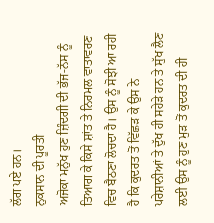ਲੱਗ ਪਏ ਹਨ।
ਨੁਕਸਾਨ ਦੀ ਪੂਰਤੀ
ਅਜੋਕਾ ਮਨੁੱਖ ਹੁਣ ਜ਼ਿੰਦਗੀ ਦੀ ਭੱਜ-ਨੱਸ ਨੂੰ ਤਿਆਗ ਕੇ ਕਿਸੇ ਸ਼ਾਂਤ ਤੇ ਨਿਰਮਲ ਵਾਤਾਵਰਣ ਵਿਚ ਬੈਠਣਾ ਲੋਚਦਾ ਹੈ। ਉਸ ਨੂੰ ਸੋਝੀ ਆ ਰਹੀ ਹੈ ਕਿ ਕੁਦਰਤ ਤੋਂ ਵਿੱਛੜ ਕੇ ਉਸ ਨੇ ਪਰੇਸ਼ਾਨੀਆਂ ਤੇ ਦੁੱਖ ਹੀ ਸਹੇੜੇ ਹਨ ਤੇ ਸੁੱਖ ਲੈਣ ਲਈ ਉਸ ਨੂੰ ਹੁਣ ਮੁੜ ਤੋਂ ਕੁਦਰਤ ਦੀ ਹੀ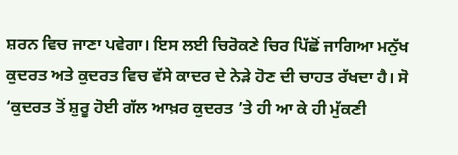ਸ਼ਰਨ ਵਿਚ ਜਾਣਾ ਪਵੇਗਾ। ਇਸ ਲਈ ਚਿਰੋਕਣੇ ਚਿਰ ਪਿੱਛੋਂ ਜਾਗਿਆ ਮਨੁੱਖ ਕੁਦਰਤ ਅਤੇ ਕੁਦਰਤ ਵਿਚ ਵੱਸੇ ਕਾਦਰ ਦੇ ਨੇੜੇ ਹੋਣ ਦੀ ਚਾਹਤ ਰੱਖਦਾ ਹੈ। ਸੋ ‘ਕੁਦਰਤ ਤੋਂ ਸ਼ੁਰੂ ਹੋਈ ਗੱਲ ਆਖ਼ਰ ਕੁਦਰਤ ’ਤੇ ਹੀ ਆ ਕੇ ਹੀ ਮੁੱਕਣੀ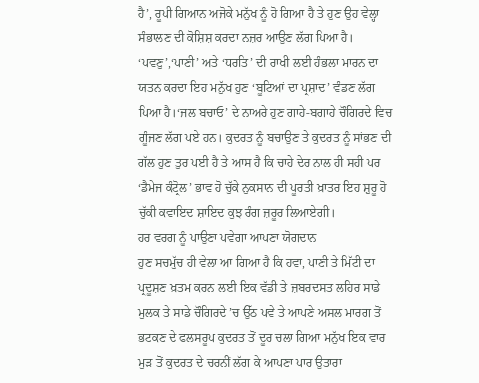ਹੈ’, ਰੂਪੀ ਗਿਆਨ ਅਜੋਕੇ ਮਨੁੱਖ ਨੂੰ ਹੋ ਗਿਆ ਹੈ ਤੇ ਹੁਣ ਉਹ ਵੇਲ੍ਹਾ ਸੰਭਾਲਣ ਦੀ ਕੋਸ਼ਿਸ਼ ਕਰਦਾ ਨਜ਼ਰ ਆਉਣ ਲੱਗ ਪਿਆ ਹੈ। ‘ਪਵਣੁ’,‘ਪਾਣੀ’ ਅਤੇ ‘ਧਰਤਿ’ ਦੀ ਰਾਖੀ ਲਈ ਹੰਭਲਾ ਮਾਰਨ ਦਾ ਯਤਨ ਕਰਦਾ ਇਹ ਮਨੁੱਖ ਹੁਣ ‘ਬੂਟਿਆਂ ਦਾ ਪ੍ਰਸ਼ਾਦ’ ਵੰਡਣ ਲੱਗ ਪਿਆ ਹੈ।‘ਜਲ ਬਚਾਓ’ ਦੇ ਨਾਅਰੇ ਹੁਣ ਗਾਹੇ-ਬਗਾਹੇ ਚੌਗਿਰਦੇ ਵਿਚ ਗੂੰਜਣ ਲੱਗ ਪਏ ਹਨ। ਕੁਦਰਤ ਨੂੰ ਬਚਾਉਣ ਤੇ ਕੁਦਰਤ ਨੂੰ ਸਾਂਭਣ ਦੀ ਗੱਲ ਹੁਣ ਤੁਰ ਪਈ ਹੈ ਤੇ ਆਸ ਹੈ ਕਿ ਚਾਹੇ ਦੇਰ ਨਾਲ ਹੀ ਸਹੀ ਪਰ ‘ਡੈਮੇਜ ਕੰਟ੍ਰੋਲ’ ਭਾਵ ਹੋ ਚੁੱਕੇ ਨੁਕਸਾਨ ਦੀ ਪੂਰਤੀ ਖ਼ਾਤਰ ਇਹ ਸ਼ੁਰੂ ਹੋ ਚੁੱਕੀ ਕਵਾਇਦ ਸ਼ਾਇਦ ਕੁਝ ਰੰਗ ਜ਼ਰੂਰ ਲਿਆਏਗੀ।
ਹਰ ਵਰਗ ਨੂੰ ਪਾਉਣਾ ਪਵੇਗਾ ਆਪਣਾ ਯੋਗਦਾਨ
ਹੁਣ ਸਚਮੁੱਚ ਹੀ ਵੇਲਾ ਆ ਗਿਆ ਹੈ ਕਿ ਹਵਾ, ਪਾਣੀ ਤੇ ਮਿੱਟੀ ਦਾ ਪ੍ਰਦੂਸ਼ਣ ਖ਼ਤਮ ਕਰਨ ਲਈ ਇਕ ਵੱਡੀ ਤੇ ਜ਼ਬਰਦਸਤ ਲਹਿਰ ਸਾਡੇ ਮੁਲਕ ਤੇ ਸਾਡੇ ਚੌਗਿਰਦੇ ’ਚ ਉੱਠ ਪਵੇ ਤੇ ਆਪਣੇ ਅਸਲ ਮਾਰਗ ਤੋਂ ਭਟਕਣ ਦੇ ਫਲਸਰੂਪ ਕੁਦਰਤ ਤੋਂ ਦੂਰ ਚਲਾ ਗਿਆ ਮਨੁੱਖ ਇਕ ਵਾਰ ਮੁੜ ਤੋਂ ਕੁਦਰਤ ਦੇ ਚਰਨੀਂ ਲੱਗ ਕੇ ਆਪਣਾ ਪਾਰ ਉਤਾਰਾ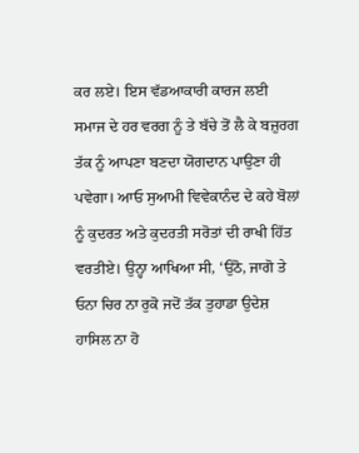ਕਰ ਲਏ। ਇਸ ਵੱਡਆਕਾਰੀ ਕਾਰਜ ਲਈ ਸਮਾਜ ਦੇ ਹਰ ਵਰਗ ਨੂੰ ਤੇ ਬੱਚੇ ਤੋਂ ਲੈ ਕੇ ਬਜ਼ੁਰਗ ਤੱਕ ਨੂੰ ਆਪਣਾ ਬਣਦਾ ਯੋਗਦਾਨ ਪਾਉਣਾ ਹੀ ਪਵੇਗਾ। ਆਓ ਸੁਆਮੀ ਵਿਵੇਕਾਨੰਦ ਦੇ ਕਹੇ ਬੋਲਾਂ ਨੂੰ ਕੁਦਰਤ ਅਤੇ ਕੁਦਰਤੀ ਸਰੋਤਾਂ ਦੀ ਰਾਖੀ ਹਿੱਤ ਵਰਤੀਏ। ਉਨ੍ਹਾ ਆਖਿਆ ਸੀ, ‘ਉਠੋ, ਜਾਗੋ ਤੇ ਓਨਾ ਚਿਰ ਨਾ ਰੁਕੋ ਜਦੋਂ ਤੱਕ ਤੁਹਾਡਾ ਉਦੇਸ਼ ਹਾਸਿਲ ਨਾ ਹੋ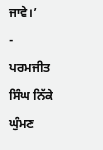ਜਾਵੇ।’
- ਪਰਮਜੀਤ ਸਿੰਘ ਨਿੱਕੇ ਘੁੰਮਣ